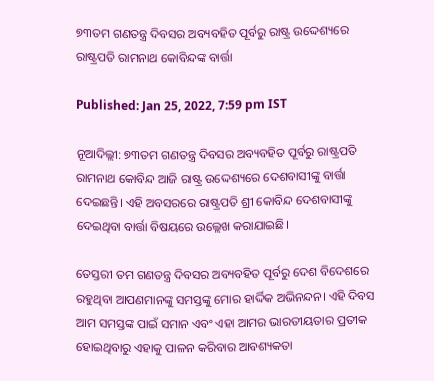୭୩ତମ ଗଣତନ୍ତ୍ର ଦିବସର ଅବ୍ୟବହିତ ପୂର୍ବରୁ ରାଷ୍ଟ୍ର ଉଦ୍ଦେଶ୍ୟରେ ରାଷ୍ଟ୍ରପତି ରାମନାଥ କୋବିନ୍ଦଙ୍କ ବାର୍ତ୍ତା

Published: Jan 25, 2022, 7:59 pm IST

ନୂଆଦିଲ୍ଲୀ: ୭୩ତମ ଗଣତନ୍ତ୍ର ଦିବସର ଅବ୍ୟବହିତ ପୂର୍ବରୁ ରାଷ୍ଟ୍ରପତି ରାମନାଥ କୋବିନ୍ଦ ଆଜି ରାଷ୍ଟ୍ର ଉଦ୍ଦେଶ୍ୟରେ ଦେଶବାସୀଙ୍କୁ ବାର୍ତ୍ତା ଦେଇଛନ୍ତି। ଏହି ଅବସରରେ ରାଷ୍ଟ୍ରପତି ଶ୍ରୀ କୋବିନ୍ଦ ଦେଶବାସୀଙ୍କୁ ଦେଇଥିବା ବାର୍ତ୍ତା ବିଷୟରେ ଉଲ୍ଲେଖ କରାଯାଇଛି।

ତେସ୍ତରୀ ତମ ଗଣତନ୍ତ୍ର ଦିବସର ଅବ୍ୟବହିତ ପୂର୍ବରୁ ଦେଶ ବିଦେଶରେ ରହୁଥିବା ଆପଣମାନଙ୍କୁ ସମସ୍ତଙ୍କୁ ମୋର ହାର୍ଦ୍ଦିକ ଅଭିନନ୍ଦନ। ଏହି ଦିବସ ଆମ ସମସ୍ତଙ୍କ ପାଇଁ ସମାନ ଏବଂ ଏହା ଆମର ଭାରତୀୟତାର ପ୍ରତୀକ ହୋଇଥିବାରୁ ଏହାକୁ ପାଳନ କରିବାର ଆବଶ୍ୟକତା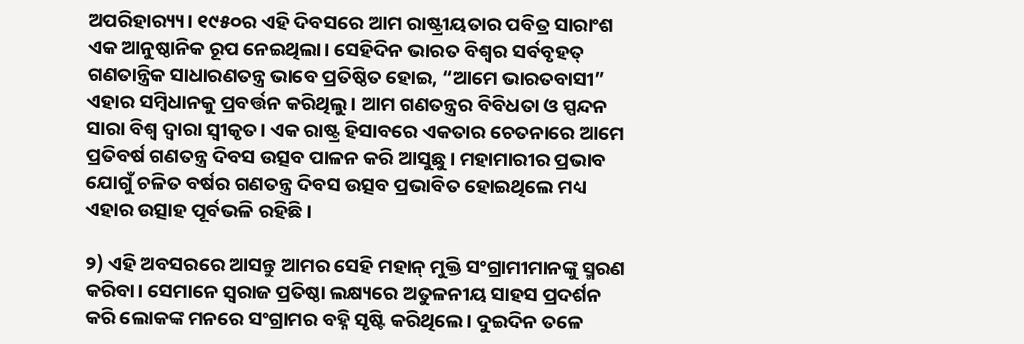ଅପରିହାର‌୍ୟ୍ୟ। ୧୯୫୦ର ଏହି ଦିବସରେ ଆମ ରାଷ୍ଟ୍ରୀୟତାର ପବିତ୍ର ସାରାଂଶ ଏକ ଆନୁଷ୍ଠାନିକ ରୂପ ନେଇଥିଲା। ସେହିଦିନ ଭାରତ ବିଶ୍ୱର ସର୍ବବୃହତ୍ ଗଣତାନ୍ତ୍ରିକ ସାଧାରଣତନ୍ତ୍ର ଭାବେ ପ୍ରତିଷ୍ଠିତ ହୋଇ, “ଆମେ ଭାରତବାସୀ” ଏହାର ସମ୍ବିଧାନକୁ ପ୍ରବର୍ତ୍ତନ କରିଥିଲୁ। ଆମ ଗଣତନ୍ତ୍ରର ବିବିଧତା ଓ ସ୍ପନ୍ଦନ ସାରା ବିଶ୍ୱ ଦ୍ୱାରା ସ୍ୱୀକୃତ। ଏକ ରାଷ୍ଟ୍ର ହିସାବରେ ଏକତାର ଚେତନାରେ ଆମେ ପ୍ରତିବର୍ଷ ଗଣତନ୍ତ୍ର ଦିବସ ଉତ୍ସବ ପାଳନ କରି ଆସୁଛୁ। ମହାମାରୀର ପ୍ରଭାବ ଯୋଗୁଁ ଚଳିତ ବର୍ଷର ଗଣତନ୍ତ୍ର ଦିବସ ଉତ୍ସବ ପ୍ରଭାବିତ ହୋଇଥିଲେ ମଧ୍ୟ ଏହାର ଉତ୍ସାହ ପୂର୍ବଭଳି ରହିଛି।

୨) ଏହି ଅବସରରେ ଆସନ୍ତୁ ଆମର ସେହି ମହାନ୍ ମୁକ୍ତି ସଂଗ୍ରାମୀମାନଙ୍କୁ ସ୍ମରଣ କରିବା। ସେମାନେ ସ୍ୱରାଜ ପ୍ରତିଷ୍ଠା ଲକ୍ଷ୍ୟରେ ଅତୁଳନୀୟ ସାହସ ପ୍ରଦର୍ଶନ କରି ଲୋକଙ୍କ ମନରେ ସଂଗ୍ରାମର ବହ୍ନି ସୃଷ୍ଟି କରିଥିଲେ। ଦୁଇଦିନ ତଳେ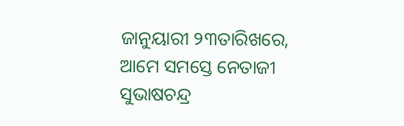ଜାନୁୟାରୀ ୨୩ତାରିଖରେ, ଆମେ ସମସ୍ତେ ନେତାଜୀ ସୁଭାଷଚନ୍ଦ୍ର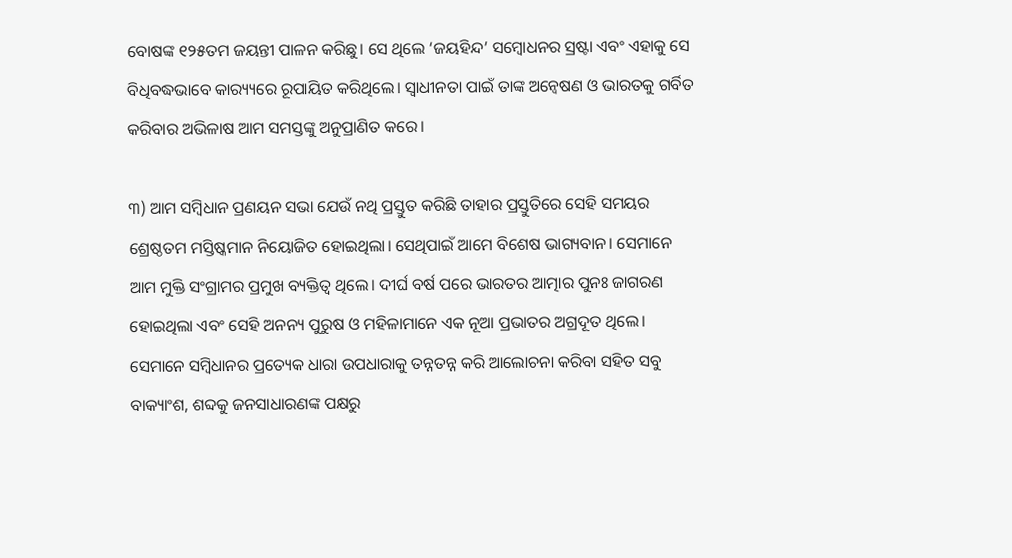ବୋଷଙ୍କ ୧୨୫ତମ ଜୟନ୍ତୀ ପାଳନ କରିଛୁ। ସେ ଥିଲେ ‘ଜୟହିନ୍ଦ’ ସମ୍ବୋଧନର ସ୍ରଷ୍ଟା ଏବଂ ଏହାକୁ ସେ ବିଧିବଦ୍ଧଭାବେ କାର‌୍ୟ୍ୟରେ ରୂପାୟିତ କରିଥିଲେ। ସ୍ୱାଧୀନତା ପାଇଁ ତାଙ୍କ ଅନ୍ୱେଷଣ ଓ ଭାରତକୁ ଗର୍ବିତ କରିବାର ଅଭିଳାଷ ଆମ ସମସ୍ତଙ୍କୁ ଅନୁପ୍ରାଣିତ କରେ।

୩) ଆମ ସମ୍ବିଧାନ ପ୍ରଣୟନ ସଭା ଯେଉଁ ନଥି ପ୍ରସ୍ତୁତ କରିଛି ତାହାର ପ୍ରସ୍ତୁତିରେ ସେହି ସମୟର ଶ୍ରେଷ୍ଠତମ ମସ୍ତିଷ୍କମାନ ନିୟୋଜିତ ହୋଇଥିଲା। ସେଥିପାଇଁ ଆମେ ବିଶେଷ ଭାଗ୍ୟବାନ। ସେମାନେ ଆମ ମୁକ୍ତି ସଂଗ୍ରାମର ପ୍ରମୁଖ ବ୍ୟକ୍ତିତ୍ୱ ଥିଲେ। ଦୀର୍ଘ ବର୍ଷ ପରେ ଭାରତର ଆତ୍ମାର ପୁନଃ ଜାଗରଣ ହୋଇଥିଲା ଏବଂ ସେହି ଅନନ୍ୟ ପୁରୁଷ ଓ ମହିଳାମାନେ ଏକ ନୂଆ ପ୍ରଭାତର ଅଗ୍ରଦୂତ ଥିଲେ। ସେମାନେ ସମ୍ବିଧାନର ପ୍ରତ୍ୟେକ ଧାରା ଉପଧାରାକୁ ତନ୍ନତନ୍ନ କରି ଆଲୋଚନା କରିବା ସହିତ ସବୁ ବାକ୍ୟାଂଶ, ଶବ୍ଦକୁ ଜନସାଧାରଣଙ୍କ ପକ୍ଷରୁ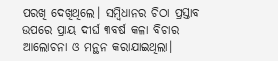ପରଖି ଦେଖିଥିଲେ। ସମ୍ବିଧାନର ଚିଠା ପ୍ରସ୍ତାବ ଉପରେ ପ୍ରାୟ ଦୀର୍ଘ ୩ବର୍ଷ କଳା ବିଚାର ଆଲୋଚନା ଓ ମନ୍ଥନ କରାଯାଇଥିଲା।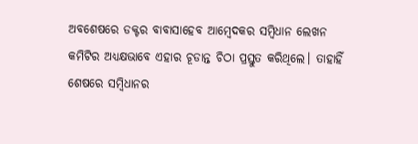ଅବଶେଷରେ ଡକ୍ଟର ବାବାସାହେବ ଆମ୍ବେଦକର ସମ୍ବିଧାନ ଲେଖନ କମିଟିର ଅଧ୍ୟକ୍ଷଭାବେ ଏହାର ଚୂଡାନ୍ତ ଚିଠା ପ୍ରସ୍ତୁତ କରିଥିଲେ। ତାହାହିଁ ଶେଷରେ ସମ୍ବିଧାନର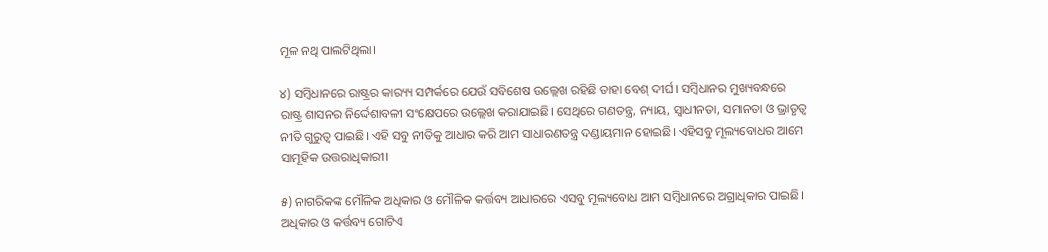ମୂଳ ନଥି ପାଲଟିଥିଲା।

୪) ସମ୍ବିଧାନରେ ରାଷ୍ଟ୍ରର କାର‌୍ୟ୍ୟ ସମ୍ପର୍କରେ ଯେଉଁ ସବିଶେଷ ଉଲ୍ଲେଖ ରହିଛି ତାହା ବେଶ୍ ଦୀର୍ଘ। ସମ୍ବିଧାନର ମୁଖ୍ୟବନ୍ଧରେ ରାଷ୍ଟ୍ର ଶାସନର ନିର୍ଦ୍ଦେଶାବଳୀ ସଂକ୍ଷେପରେ ଉଲ୍ଲେଖ କରାଯାଇଛି। ସେଥିରେ ଗଣତନ୍ତ୍ର, ନ୍ୟାୟ, ସ୍ୱାଧୀନତା, ସମାନତା ଓ ଭ୍ରାତୃତ୍ୱ ନୀତି ଗୁରୁତ୍ୱ ପାଇଛି। ଏହି ସବୁ ନୀତିକୁ ଆଧାର କରି ଆମ ସାଧାରଣତନ୍ତ୍ର ଦଣ୍ଡାୟମାନ ହୋଇଛି। ଏହିସବୁ ମୂଲ୍ୟବୋଧର ଆମେ ସାମୂହିକ ଉତ୍ତରାଧିକାରୀ।

୫) ନାଗରିକଙ୍କ ମୌଳିକ ଅଧିକାର ଓ ମୌଳିକ କର୍ତ୍ତବ୍ୟ ଆଧାରରେ ଏସବୁ ମୂଲ୍ୟବୋଧ ଆମ ସମ୍ବିଧାନରେ ଅଗ୍ରାଧିକାର ପାଇଛି। ଅଧିକାର ଓ କର୍ତ୍ତବ୍ୟ ଗୋଟିଏ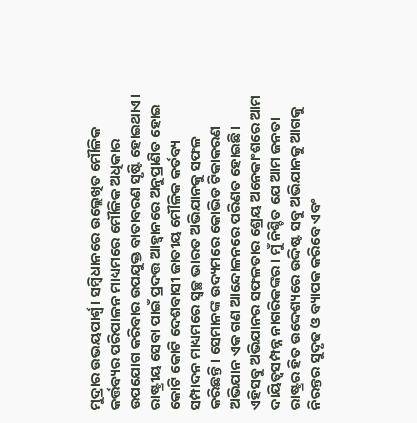ମୁଦ୍ରାର ଉଭୟପାର୍ଶ୍ଵ। ସମ୍ବିଧାନରେ ଉଲ୍ଲେଖିତ ମୌଳିକ କର୍ତ୍ତବ୍ୟର ପରିପାଳନ ମାଧ୍ୟମରେ ମୌଳିକ ଅଧିକାର ଉପଯୋଗ କରିବାର ଉପଯୁକ୍ତ ବାତାବରଣ ସୃଷ୍ଟି ହୋଇଥାଏ। ରାଷ୍ଟ୍ରୀୟ ସେବା ପାଇଁ ପ୍ରଦତ୍ତ ଆହ୍ୱାନରେ ଅନୁପ୍ରାଣିତ ହୋଇ କୋଟି କୋଟି ଦେଶବାସୀ ଜାତୀୟ ମୌଳିକ କର୍ତବ୍ୟ ସମ୍ପାଦନ ମାଧ୍ୟମରେ ସ୍ୱଚ୍ଛ ଭାରତ ଅଭିଯାନକୁ ସଫଳ କରିଛନ୍ତି। ସେମାନଙ୍କ ଉଦ୍ୟମରେ କୋଭିଡ ଟିକାକରଣ ଅଭିଯାନ ଏକ ଗଣ ଆନ୍ଦୋଳନରେ ପରିଣତ ହୋଇଛି। ଏହିସବୁ ଅଭିଯାନର ସଫଳତାର ଶ୍ରେୟ ଅନେକାଂଶରେ ଆମ ଦାୟିତ୍ୱସମ୍ପନ୍ନ ନାଗରିକଙ୍କର। ମୁଁ ନିଶ୍ଚିତ ଯେ ଆମ ଜନତା ରାଷ୍ଟ୍ରର ହିତ ଉଦ୍ଦେଶ୍ୟରେ ଉଦ୍ଦିଷ୍ଟ ସବୁ ଅଭିଯାନକୁ ଆଗକୁ ନିରନ୍ତର ସୁଦୃଢ ଓ ବ୍ୟାପକ କରିବେ ଏବଂ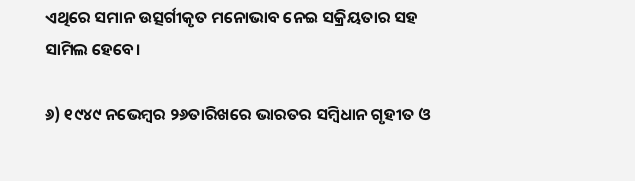ଏଥିରେ ସମାନ ଉତ୍ସର୍ଗୀକୃତ ମନୋଭାବ ନେଇ ସକ୍ରିୟତାର ସହ ସାମିଲ ହେବେ।

୬) ୧୯୪୯ ନଭେମ୍ବର ୨୬ତାରିଖରେ ଭାରତର ସମ୍ବିଧାନ ଗୃହୀତ ଓ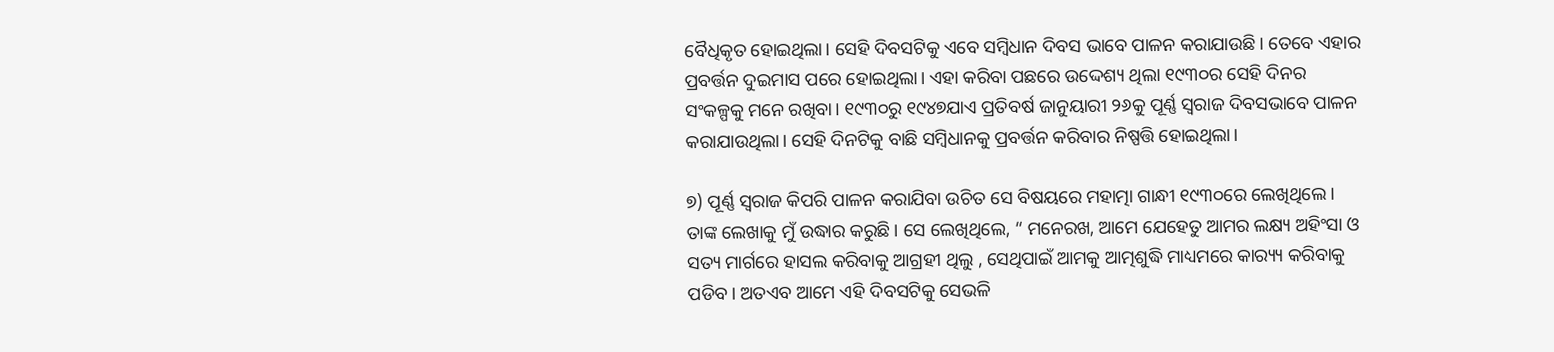ବୈଧିକୃତ ହୋଇଥିଲା। ସେହି ଦିବସଟିକୁ ଏବେ ସମ୍ବିଧାନ ଦିବସ ଭାବେ ପାଳନ କରାଯାଉଛି। ତେବେ ଏହାର ପ୍ରବର୍ତ୍ତନ ଦୁଇମାସ ପରେ ହୋଇଥିଲା। ଏହା କରିବା ପଛରେ ଉଦ୍ଦେଶ୍ୟ ଥିଲା ୧୯୩୦ର ସେହି ଦିନର ସଂକଳ୍ପକୁ ମନେ ରଖିବା। ୧୯୩୦ରୁ ୧୯୪୭ଯାଏ ପ୍ରତିବର୍ଷ ଜାନୁୟାରୀ ୨୬କୁ ପୂର୍ଣ୍ଣ ସ୍ୱରାଜ ଦିବସଭାବେ ପାଳନ କରାଯାଉଥିଲା। ସେହି ଦିନଟିକୁ ବାଛି ସମ୍ବିଧାନକୁ ପ୍ରବର୍ତ୍ତନ କରିବାର ନିଷ୍ପତ୍ତି ହୋଇଥିଲା।

୭) ପୂର୍ଣ୍ଣ ସ୍ୱରାଜ କିପରି ପାଳନ କରାଯିବା ଉଚିତ ସେ ବିଷୟରେ ମହାତ୍ମା ଗାନ୍ଧୀ ୧୯୩୦ରେ ଲେଖିଥିଲେ। ତାଙ୍କ ଲେଖାକୁ ମୁଁ ଉଦ୍ଧାର କରୁଛି। ସେ ଲେଖିଥିଲେ, “ ମନେରଖ, ଆମେ ଯେହେତୁ ଆମର ଲକ୍ଷ୍ୟ ଅହିଂସା ଓ ସତ୍ୟ ମାର୍ଗରେ ହାସଲ କରିବାକୁ ଆଗ୍ରହୀ ଥିଲୁ , ସେଥିପାଇଁ ଆମକୁ ଆତ୍ମଶୁଦ୍ଧି ମାଧ୍ୟମରେ କାର‌୍ୟ୍ୟ କରିବାକୁ ପଡିବ। ଅତଏବ ଆମେ ଏହି ଦିବସଟିକୁ ସେଭଳି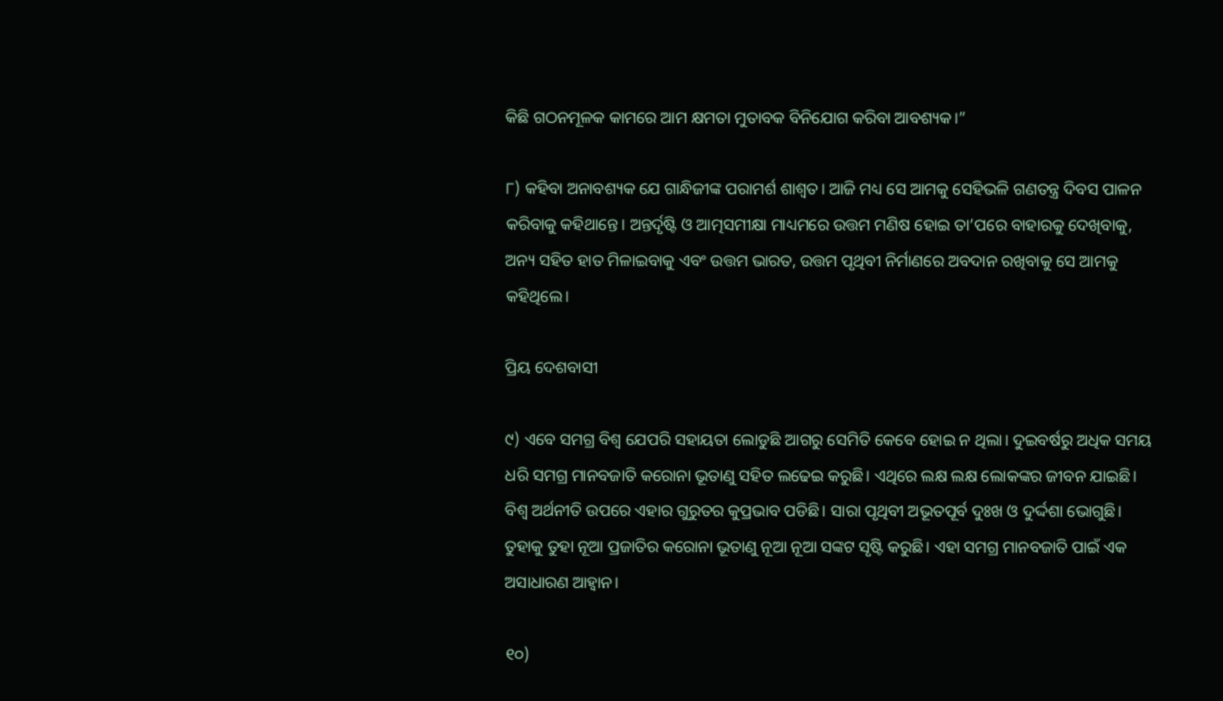କିଛି ଗଠନମୂଳକ କାମରେ ଆମ କ୍ଷମତା ମୁତାବକ ବିନିଯୋଗ କରିବା ଆବଶ୍ୟକ।”

୮) କହିବା ଅନାବଶ୍ୟକ ଯେ ଗାନ୍ଧିଜୀଙ୍କ ପରାମର୍ଶ ଶାଶ୍ୱତ। ଆଜି ମଧ୍ୟ ସେ ଆମକୁ ସେହିଭଳି ଗଣତନ୍ତ୍ର ଦିବସ ପାଳନ କରିବାକୁ କହିଥାନ୍ତେ। ଅନ୍ତର୍ଦୃଷ୍ଟି ଓ ଆତ୍ମସମୀକ୍ଷା ମାଧ୍ୟମରେ ଉତ୍ତମ ମଣିଷ ହୋଇ ତା’ପରେ ବାହାରକୁ ଦେଖିବାକୁ, ଅନ୍ୟ ସହିତ ହାତ ମିଳାଇବାକୁ ଏବଂ ଉତ୍ତମ ଭାରତ, ଉତ୍ତମ ପୃଥିବୀ ନିର୍ମାଣରେ ଅବଦାନ ରଖିବାକୁ ସେ ଆମକୁ କହିଥିଲେ।

ପ୍ରିୟ ଦେଶବାସୀ

୯) ଏବେ ସମଗ୍ର ବିଶ୍ୱ ଯେପରି ସହାୟତା ଲୋଡୁଛି ଆଗରୁ ସେମିତି କେବେ ହୋଇ ନ ଥିଲା। ଦୁଇବର୍ଷରୁ ଅଧିକ ସମୟ ଧରି ସମଗ୍ର ମାନବଜାତି କରୋନା ଭୂତାଣୁ ସହିତ ଲଢେଇ କରୁଛି। ଏଥିରେ ଲକ୍ଷ ଲକ୍ଷ ଲୋକଙ୍କର ଜୀବନ ଯାଇଛି। ବିଶ୍ୱ ଅର୍ଥନୀତି ଉପରେ ଏହାର ଗୁରୁତର କୁପ୍ରଭାବ ପଡିଛି। ସାରା ପୃଥିବୀ ଅଭୂତପୂର୍ବ ଦୁଃଖ ଓ ଦୁର୍ଦ୍ଦଶା ଭୋଗୁଛି। ତୁହାକୁ ତୁହା ନୂଆ ପ୍ରଜାତିର କରୋନା ଭୂତାଣୁ ନୂଆ ନୂଆ ସଙ୍କଟ ସୃଷ୍ଟି କରୁଛି। ଏହା ସମଗ୍ର ମାନବଜାତି ପାଇଁ ଏକ ଅସାଧାରଣ ଆହ୍ୱାନ।

୧୦)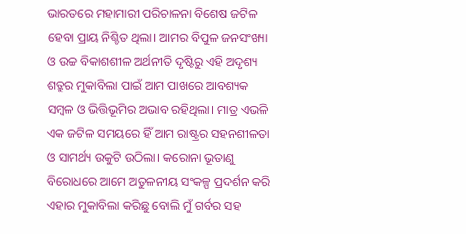ଭାରତରେ ମହାମାରୀ ପରିଚାଳନା ବିଶେଷ ଜଟିଳ ହେବା ପ୍ରାୟ ନିଶ୍ଚିତ ଥିଲା। ଆମର ବିପୁଳ ଜନସଂଖ୍ୟା ଓ ଉଚ୍ଚ ବିକାଶଶୀଳ ଅର୍ଥନୀତି ଦୃଷ୍ଟିରୁ ଏହି ଅଦୃଶ୍ୟ ଶତ୍ରୁର ମୁକାବିଲା ପାଇଁ ଆମ ପାଖରେ ଆବଶ୍ୟକ ସମ୍ବଳ ଓ ଭିତ୍ତିଭୂମିର ଅଭାବ ରହିଥିଲା। ମାତ୍ର ଏଭଳି ଏକ ଜଟିଳ ସମୟରେ ହିଁ ଆମ ରାଷ୍ଟ୍ରର ସହନଶୀଳତା ଓ ସାମର୍ଥ୍ୟ ଉକୁଟି ଉଠିଲା। କରୋନା ଭୂତାଣୁ ବିରୋଧରେ ଆମେ ଅତୁଳନୀୟ ସଂକଳ୍ପ ପ୍ରଦର୍ଶନ କରି ଏହାର ମୁକାବିଲା କରିଛୁ ବୋଲି ମୁଁ ଗର୍ବର ସହ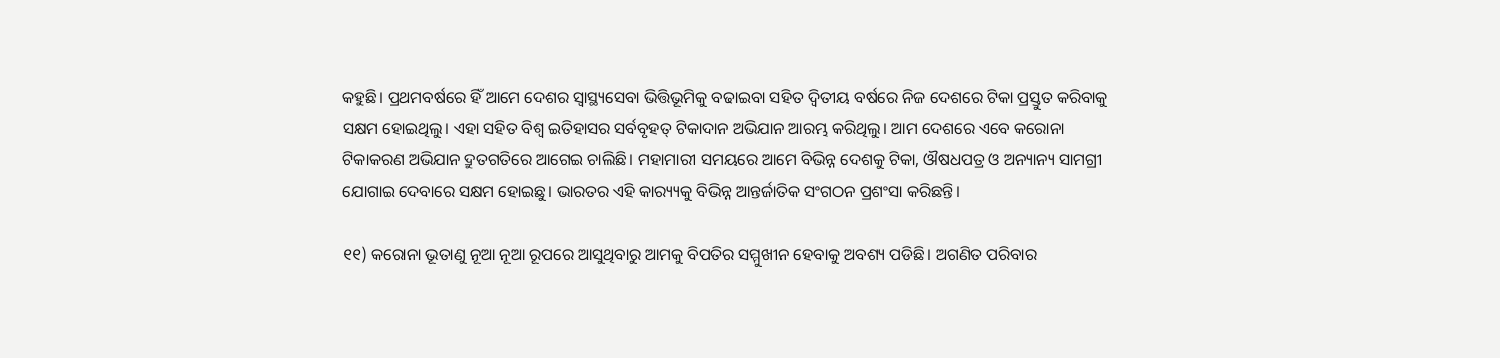କହୁଛି। ପ୍ରଥମବର୍ଷରେ ହିଁ ଆମେ ଦେଶର ସ୍ୱାସ୍ଥ୍ୟସେବା ଭିତ୍ତିଭୂମିକୁ ବଢାଇବା ସହିତ ଦ୍ୱିତୀୟ ବର୍ଷରେ ନିଜ ଦେଶରେ ଟିକା ପ୍ରସ୍ତୁତ କରିବାକୁ ସକ୍ଷମ ହୋଇଥିଲୁ। ଏହା ସହିତ ବିଶ୍ୱ ଇତିହାସର ସର୍ବବୃହତ୍ ଟିକାଦାନ ଅଭିଯାନ ଆରମ୍ଭ କରିଥିଲୁ। ଆମ ଦେଶରେ ଏବେ କରୋନା ଟିକାକରଣ ଅଭିଯାନ ଦ୍ରୁତଗତିରେ ଆଗେଇ ଚାଲିଛି। ମହାମାରୀ ସମୟରେ ଆମେ ବିଭିନ୍ନ ଦେଶକୁ ଟିକା, ଔଷଧପତ୍ର ଓ ଅନ୍ୟାନ୍ୟ ସାମଗ୍ରୀ ଯୋଗାଇ ଦେବାରେ ସକ୍ଷମ ହୋଇଛୁ। ଭାରତର ଏହି କାର‌୍ୟ୍ୟକୁ ବିଭିନ୍ନ ଆନ୍ତର୍ଜାତିକ ସଂଗଠନ ପ୍ରଶଂସା କରିଛନ୍ତି।

୧୧) କରୋନା ଭୂତାଣୁ ନୂଆ ନୂଆ ରୂପରେ ଆସୁଥିବାରୁ ଆମକୁ ବିପତିର ସମ୍ମୁଖୀନ ହେବାକୁ ଅବଶ୍ୟ ପଡିଛି। ଅଗଣିତ ପରିବାର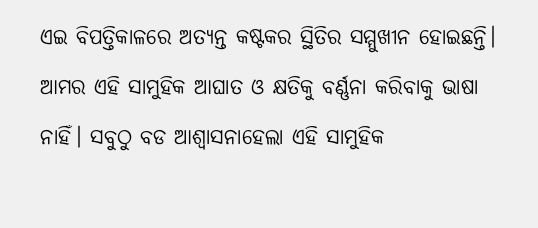ଏଇ ବିପତ୍ତିକାଳରେ ଅତ୍ୟନ୍ତ କଷ୍ଟକର ସ୍ଥିତିର ସମ୍ମୁଖୀନ ହୋଇଛନ୍ତି। ଆମର ଏହି ସାମୁହିକ ଆଘାତ ଓ କ୍ଷତିକୁ ବର୍ଣ୍ଣନା କରିବାକୁ ଭାଷା ନାହିଁ। ସବୁଠୁ ବଡ ଆଶ୍ୱାସନାହେଲା ଏହି ସାମୁହିକ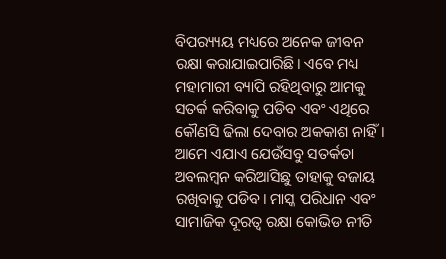ବିପର‌୍ୟ୍ୟୟ ମଧ୍ୟରେ ଅନେକ ଜୀବନ ରକ୍ଷା କରାଯାଇପାରିଛି। ଏବେ ମଧ୍ୟ ମହାମାରୀ ବ୍ୟାପି ରହିଥିବାରୁ ଆମକୁ ସତର୍କ କରିବାକୁ ପଡିବ ଏବଂ ଏଥିରେ କୌଣସି ଢିଲା ଦେବାର ଅକକାଶ ନାହିଁ। ଆମେ ଏଯାଏ ଯେଉଁସବୁ ସତର୍କତା ଅବଲମ୍ବନ କରିଆସିଛୁ ତାହାକୁ ବଜାୟ ରଖିବାକୁ ପଡିବ। ମାସ୍କ ପରିଧାନ ଏବଂ ସାମାଜିକ ଦୂରତ୍ୱ ରକ୍ଷା କୋଭିଡ ନୀତି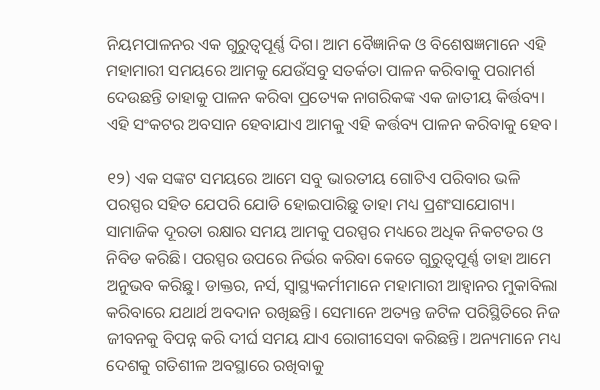ନିୟମପାଳନର ଏକ ଗୁରୁତ୍ୱପୂର୍ଣ୍ଣ ଦିଗ। ଆମ ବୈଜ୍ଞାନିକ ଓ ବିଶେଷଜ୍ଞମାନେ ଏହି ମହାମାରୀ ସମୟରେ ଆମକୁ ଯେଉଁସବୁ ସତର୍କତା ପାଳନ କରିବାକୁ ପରାମର୍ଶ ଦେଉଛନ୍ତି ତାହାକୁ ପାଳନ କରିବା ପ୍ରତ୍ୟେକ ନାଗରିକଙ୍କ ଏକ ଜାତୀୟ କିର୍ତ୍ତବ୍ୟ। ଏହି ସଂକଟର ଅବସାନ ହେବାଯାଏ ଆମକୁ ଏହି କର୍ତ୍ତବ୍ୟ ପାଳନ କରିବାକୁ ହେବ।

୧୨) ଏକ ସଙ୍କଟ ସମୟରେ ଆମେ ସବୁ ଭାରତୀୟ ଗୋଟିଏ ପରିବାର ଭଳି ପରସ୍ପର ସହିତ ଯେପରି ଯୋଡି ହୋଇପାରିଛୁ ତାହା ମଧ୍ୟ ପ୍ରଶଂସାଯୋଗ୍ୟ। ସାମାଜିକ ଦୂରତା ରକ୍ଷାର ସମୟ ଆମକୁ ପରସ୍ପର ମଧ୍ୟରେ ଅଧିକ ନିକଟତର ଓ ନିବିଡ କରିଛି। ପରସ୍ପର ଉପରେ ନିର୍ଭର କରିବା କେତେ ଗୁରୁତ୍ୱପୂର୍ଣ୍ଣ ତାହା ଆମେ ଅନୁଭବ କରିଛୁ। ଡାକ୍ତର, ନର୍ସ, ସ୍ୱାସ୍ଥ୍ୟକର୍ମୀମାନେ ମହାମାରୀ ଆହ୍ୱାନର ମୁକାବିଲା କରିବାରେ ଯଥାର୍ଥ ଅବଦାନ ରଖିଛନ୍ତି। ସେମାନେ ଅତ୍ୟନ୍ତ ଜଟିଳ ପରିସ୍ଥିତିରେ ନିଜ ଜୀବନକୁ ବିପନ୍ନ କରି ଦୀର୍ଘ ସମୟ ଯାଏ ରୋଗୀସେବା କରିଛନ୍ତି। ଅନ୍ୟମାନେ ମଧ୍ୟ ଦେଶକୁ ଗତିଶୀଳ ଅବସ୍ଥାରେ ରଖିବାକୁ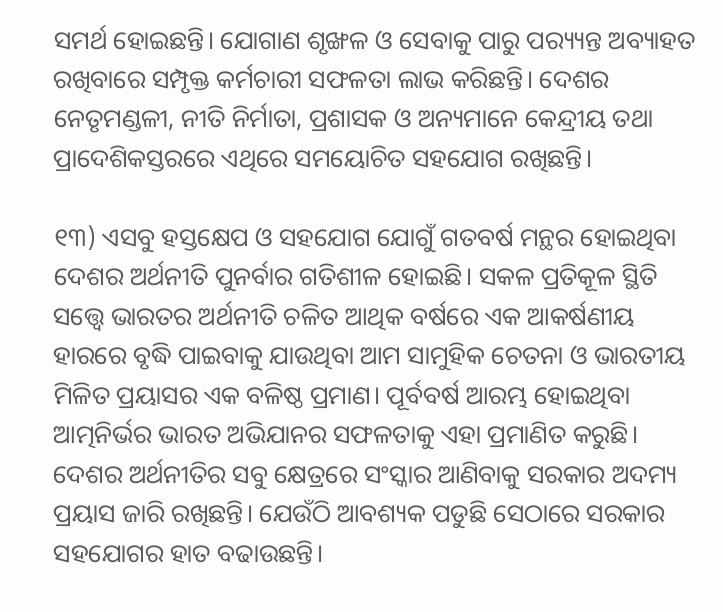ସମର୍ଥ ହୋଇଛନ୍ତି। ଯୋଗାଣ ଶୃଙ୍ଖଳ ଓ ସେବାକୁ ପାରୁ ପର‌୍ୟ୍ୟନ୍ତ ଅବ୍ୟାହତ ରଖିବାରେ ସମ୍ପୃକ୍ତ କର୍ମଚାରୀ ସଫଳତା ଲାଭ କରିଛନ୍ତି। ଦେଶର ନେତୃମଣ୍ଡଳୀ, ନୀତି ନିର୍ମାତା, ପ୍ରଶାସକ ଓ ଅନ୍ୟମାନେ କେନ୍ଦ୍ରୀୟ ତଥା ପ୍ରାଦେଶିକସ୍ତରରେ ଏଥିରେ ସମୟୋଚିତ ସହଯୋଗ ରଖିଛନ୍ତି।

୧୩) ଏସବୁ ହସ୍ତକ୍ଷେପ ଓ ସହଯୋଗ ଯୋଗୁଁ ଗତବର୍ଷ ମନ୍ଥର ହୋଇଥିବା ଦେଶର ଅର୍ଥନୀତି ପୁନର୍ବାର ଗତିଶୀଳ ହୋଇଛି। ସକଳ ପ୍ରତିକୂଳ ସ୍ଥିତି ସତ୍ତ୍ୱେ ଭାରତର ଅର୍ଥନୀତି ଚଳିତ ଆଥିକ ବର୍ଷରେ ଏକ ଆକର୍ଷଣୀୟ ହାରରେ ବୃଦ୍ଧି ପାଇବାକୁ ଯାଉଥିବା ଆମ ସାମୁହିକ ଚେତନା ଓ ଭାରତୀୟ ମିଳିତ ପ୍ରୟାସର ଏକ ବଳିଷ୍ଠ ପ୍ରମାଣ। ପୂର୍ବବର୍ଷ ଆରମ୍ଭ ହୋଇଥିବା ଆତ୍ମନିର୍ଭର ଭାରତ ଅଭିଯାନର ସଫଳତାକୁ ଏହା ପ୍ରମାଣିତ କରୁଛି। ଦେଶର ଅର୍ଥନୀତିର ସବୁ କ୍ଷେତ୍ରରେ ସଂସ୍କାର ଆଣିବାକୁ ସରକାର ଅଦମ୍ୟ ପ୍ରୟାସ ଜାରି ରଖିଛନ୍ତି। ଯେଉଁଠି ଆବଶ୍ୟକ ପଡୁଛି ସେଠାରେ ସରକାର ସହଯୋଗର ହାତ ବଢାଉଛନ୍ତି।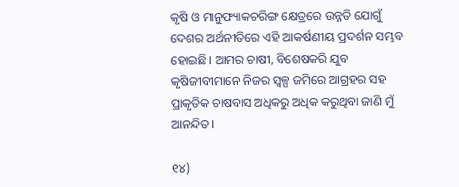କୃଷି ଓ ମାନୁଫ୍ୟାକଚରିଙ୍ଗ କ୍ଷେତ୍ରରେ ଉନ୍ନତି ଯୋଗୁଁ ଦେଶର ଅର୍ଥନୀତିରେ ଏହି ଆକର୍ଷଣୀୟ ପ୍ରଦର୍ଶନ ସମ୍ଭବ ହୋଇଛି। ଆମର ଚାଷୀ, ବିଶେଷକରି ଯୁବ କୃଷିଜୀବୀମାନେ ନିଜର ସ୍ୱଳ୍ପ ଜମିରେ ଆଗ୍ରହର ସହ ପ୍ରାକୃତିକ ଚାଷବାସ ଅଧିକରୁ ଅଧିକ କରୁଥିବା ଜାଣି ମୁଁ ଆନନ୍ଦିତ।

୧୪)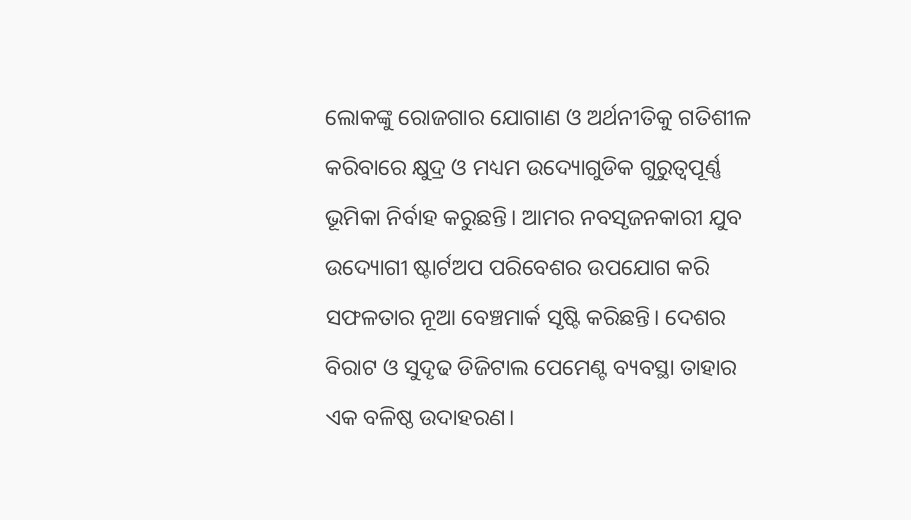ଲୋକଙ୍କୁ ରୋଜଗାର ଯୋଗାଣ ଓ ଅର୍ଥନୀତିକୁ ଗତିଶୀଳ କରିବାରେ କ୍ଷୁଦ୍ର ଓ ମଧ୍ୟମ ଉଦ୍ୟୋଗୁଡିକ ଗୁରୁତ୍ୱପୂର୍ଣ୍ଣ ଭୂମିକା ନିର୍ବାହ କରୁଛନ୍ତି। ଆମର ନବସୃଜନକାରୀ ଯୁବ ଉଦ୍ୟୋଗୀ ଷ୍ଟାର୍ଟଅପ ପରିବେଶର ଉପଯୋଗ କରି ସଫଳତାର ନୂଆ ବେଞ୍ଚମାର୍କ ସୃଷ୍ଟି କରିଛନ୍ତି। ଦେଶର ବିରାଟ ଓ ସୁଦୃଢ ଡିଜିଟାଲ ପେମେଣ୍ଟ ବ୍ୟବସ୍ଥା ତାହାର ଏକ ବଳିଷ୍ଠ ଉଦାହରଣ।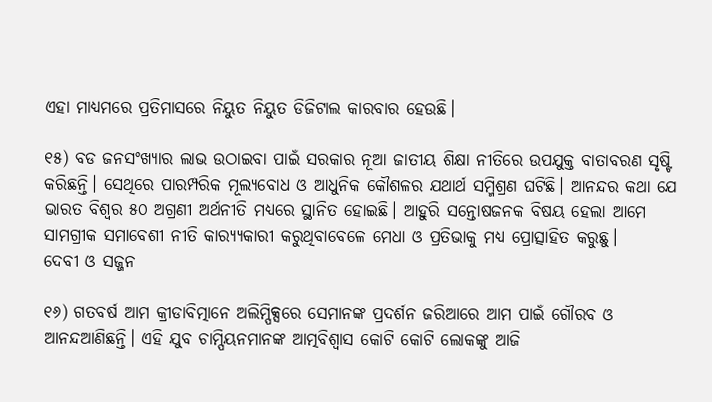ଏହା ମାଧ୍ୟମରେ ପ୍ରତିମାସରେ ନିୟୁତ ନିୟୁତ ଡିଜିଟାଲ କାରବାର ହେଉଛି।

୧୫) ବଡ ଜନସଂଖ୍ୟାର ଲାଭ ଉଠାଇବା ପାଇଁ ସରକାର ନୂଆ ଜାତୀୟ ଶିକ୍ଷା ନୀତିରେ ଉପଯୁକ୍ତ ବାତାବରଣ ସୃଷ୍ଟି କରିଛନ୍ତି। ସେଥିରେ ପାରମ୍ପରିକ ମୂଲ୍ୟବୋଧ ଓ ଆଧୁନିକ କୌଶଳର ଯଥାର୍ଥ ସମ୍ମିଶ୍ରଣ ଘଟିଛି। ଆନନ୍ଦର କଥା ଯେ ଭାରତ ବିଶ୍ୱର ୫୦ ଅଗ୍ରଣୀ ଅର୍ଥନୀତି ମଧ୍ୟରେ ସ୍ଥାନିତ ହୋଇଛି। ଆହୁରି ସନ୍ତୋଷଜନକ ବିଷୟ ହେଲା ଆମେ ସାମଗ୍ରୀକ ସମାବେଶୀ ନୀତି କାର‌୍ୟ୍ୟକାରୀ କରୁଥିବାବେଳେ ମେଧା ଓ ପ୍ରତିଭାକୁ ମଧ୍ୟ ପ୍ରୋତ୍ସାହିତ କରୁଛୁ।
ଦେବୀ ଓ ସଜ୍ଜନ

୧୬) ଗତବର୍ଷ ଆମ କ୍ରୀଡାବିତ୍ମାନେ ଅଲିମ୍ପିକ୍ସରେ ସେମାନଙ୍କ ପ୍ରଦର୍ଶନ ଜରିଆରେ ଆମ ପାଇଁ ଗୌରବ ଓ ଆନନ୍ଦଆଣିଛନ୍ତି। ଏହି ଯୁବ ଚାମ୍ପିୟନମାନଙ୍କ ଆତ୍ମବିଶ୍ୱାସ କୋଟି କୋଟି ଲୋକଙ୍କୁ ଆଜି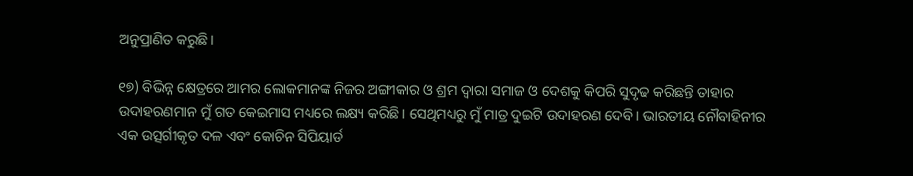ଅନୁପ୍ରାଣିତ କରୁଛି।

୧୭) ବିଭିନ୍ନ କ୍ଷେତ୍ରରେ ଆମର ଲୋକମାନଙ୍କ ନିଜର ଅଙ୍ଗୀକାର ଓ ଶ୍ରମ ଦ୍ୱାରା ସମାଜ ଓ ଦେଶକୁ କିପରି ସୁଦୃଢ କରିଛନ୍ତି ତାହାର ଉଦାହରଣମାନ ମୁଁ ଗତ କେଇମାସ ମଧ୍ୟରେ ଲକ୍ଷ୍ୟ କରିଛି। ସେଥିମଧ୍ୟରୁ ମୁଁ ମାତ୍ର ଦୁଇଟି ଉଦାହରଣ ଦେବି। ଭାରତୀୟ ନୌବାହିନୀର ଏକ ଉତ୍ସର୍ଗୀକୃତ ଦଳ ଏବଂ କୋଚିନ ସିପିୟାର୍ଡ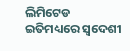ଲିମିଟେଡ ଇତିମଧ୍ୟରେ ସ୍ୱଦେଶୀ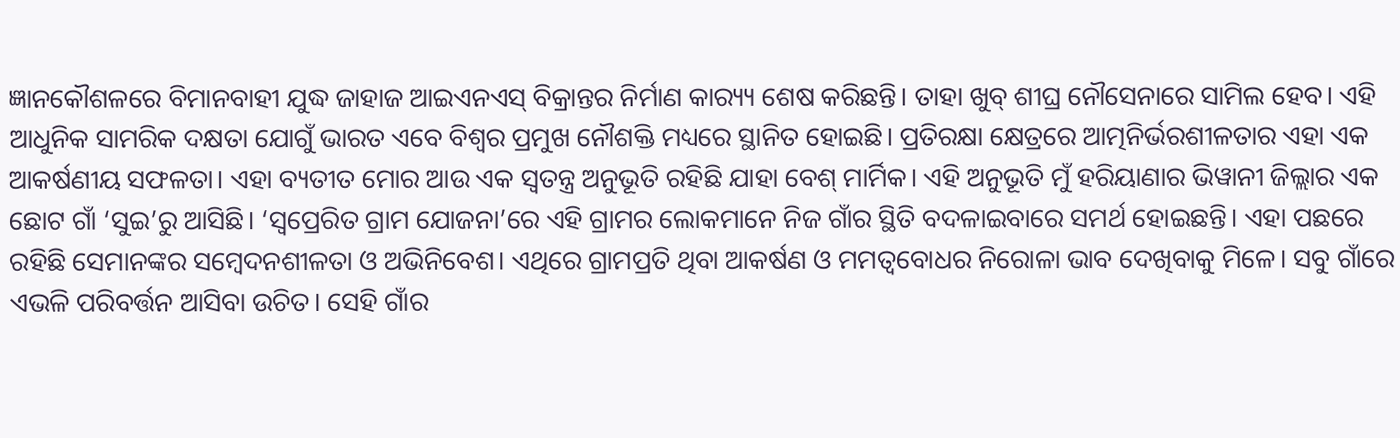ଜ୍ଞାନକୌଶଳରେ ବିମାନବାହୀ ଯୁଦ୍ଧ ଜାହାଜ ଆଇଏନଏସ୍ ବିକ୍ରାନ୍ତର ନିର୍ମାଣ କାର‌୍ୟ୍ୟ ଶେଷ କରିଛନ୍ତି। ତାହା ଖୁବ୍ ଶୀଘ୍ର ନୌସେନାରେ ସାମିଲ ହେବ। ଏହି ଆଧୁନିକ ସାମରିକ ଦକ୍ଷତା ଯୋଗୁଁ ଭାରତ ଏବେ ବିଶ୍ୱର ପ୍ରମୁଖ ନୌଶକ୍ତି ମଧ୍ୟରେ ସ୍ଥାନିତ ହୋଇଛି। ପ୍ରତିରକ୍ଷା କ୍ଷେତ୍ରରେ ଆତ୍ମନିର୍ଭରଶୀଳତାର ଏହା ଏକ ଆକର୍ଷଣୀୟ ସଫଳତା। ଏହା ବ୍ୟତୀତ ମୋର ଆଉ ଏକ ସ୍ୱତନ୍ତ୍ର ଅନୁଭୂତି ରହିଛି ଯାହା ବେଶ୍ ମାର୍ମିକ। ଏହି ଅନୁଭୂତି ମୁଁ ହରିୟାଣାର ଭିୱାନୀ ଜିଲ୍ଲାର ଏକ ଛୋଟ ଗାଁ ‘ସୁଇ’ରୁ ଆସିଛି। ‘ସ୍ୱପ୍ରେରିତ ଗ୍ରାମ ଯୋଜନା’ରେ ଏହି ଗ୍ରାମର ଲୋକମାନେ ନିଜ ଗାଁର ସ୍ଥିତି ବଦଳାଇବାରେ ସମର୍ଥ ହୋଇଛନ୍ତି। ଏହା ପଛରେ ରହିଛି ସେମାନଙ୍କର ସମ୍ବେଦନଶୀଳତା ଓ ଅଭିନିବେଶ। ଏଥିରେ ଗ୍ରାମପ୍ରତି ଥିବା ଆକର୍ଷଣ ଓ ମମତ୍ୱବୋଧର ନିରୋଳା ଭାବ ଦେଖିବାକୁ ମିଳେ। ସବୁ ଗାଁରେ ଏଭଳି ପରିବର୍ତ୍ତନ ଆସିବା ଉଚିତ। ସେହି ଗାଁର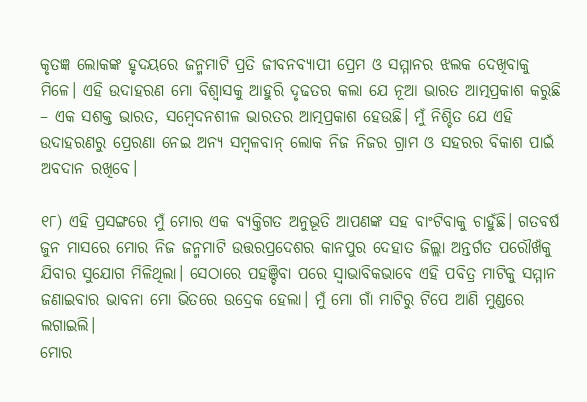କୃତଜ୍ଞ ଲୋକଙ୍କ ହୃଦୟରେ ଜନ୍ମମାଟି ପ୍ରତି ଜୀବନବ୍ୟାପୀ ପ୍ରେମ ଓ ସମ୍ମାନର ଝଲକ ଦେଖିବାକୁ ମିଳେ। ଏହି ଉଦାହରଣ ମୋ ବିଶ୍ୱାସକୁ ଆହୁରି ଦୃଢତର କଲା ଯେ ନୂଆ ଭାରତ ଆତ୍ମପ୍ରକାଶ କରୁଛି – ଏକ ସଶକ୍ତ ଭାରତ, ସମ୍ବେଦନଶୀଳ ଭାରତର ଆତ୍ମପ୍ରକାଶ ହେଉଛି। ମୁଁ ନିଶ୍ଚିତ ଯେ ଏହି ଉଦାହରଣରୁ ପ୍ରେରଣା ନେଇ ଅନ୍ୟ ସମ୍ବଳବାନ୍ ଲୋକ ନିଜ ନିଜର ଗ୍ରାମ ଓ ସହରର ବିକାଶ ପାଇଁ ଅବଦାନ ରଖିବେ।

୧୮) ଏହି ପ୍ରସଙ୍ଗରେ ମୁଁ ମୋର ଏକ ବ୍ୟକ୍ତିଗତ ଅନୁଭୂତି ଆପଣଙ୍କ ସହ ବାଂଟିବାକୁ ଚାହୁଁଛି। ଗତବର୍ଷ ଜୁନ ମାସରେ ମୋର ନିଜ ଜନ୍ମମାଟି ଉତ୍ତରପ୍ରଦେଶର କାନପୁର ଦେହାତ ଜିଲ୍ଲା ଅନ୍ତର୍ଗତ ପରୌଖଁକୁ ଯିବାର ସୁଯୋଗ ମିଳିଥିଲା। ସେଠାରେ ପହଞ୍ଚିବା ପରେ ସ୍ୱାଭାବିକଭାବେ ଏହି ପବିତ୍ର ମାଟିକୁ ସମ୍ମାନ ଜଣାଇବାର ଭାବନା ମୋ ଭିତରେ ଉଦ୍ରେକ ହେଲା। ମୁଁ ମୋ ଗାଁ ମାଟିରୁ ଟିପେ ଆଣି ମୁଣ୍ଡରେ ଲଗାଇଲି।
ମୋର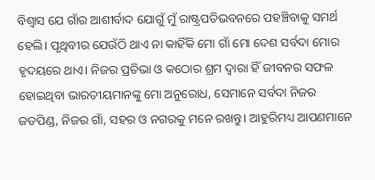ବିଶ୍ୱାସ ଯେ ଗାଁର ଆଶୀର୍ବାଦ ଯୋଗୁଁ ମୁଁ ରାଷ୍ଟ୍ରପତିଭବନରେ ପହଞ୍ଚିବାକୁ ସମର୍ଥ ହେଲି। ପୃଥିବୀର ଯେଉଁଠି ଥାଏ ନା କାହିଁକି ମୋ ଗାଁ ମୋ ଦେଶ ସର୍ବଦା ମୋର ହୃଦୟରେ ଥାଏ। ନିଜର ପ୍ରତିଭା ଓ କଠୋର ଶ୍ରମ ଦ୍ୱାରା ହିଁ ଜୀବନର ସଫଳ ହୋଇଥିବା ଭାରତୀୟମାନଙ୍କୁ ମୋ ଅନୁରୋଧ, ସେମାନେ ସର୍ବଦା ନିଜର ଜଡପିଣ୍ଡ, ନିଜର ଗାଁ, ସହର ଓ ନଗରକୁ ମନେ ରଖନ୍ତୁ। ଆହୁରିମଧ୍ୟ ଆପଣମାନେ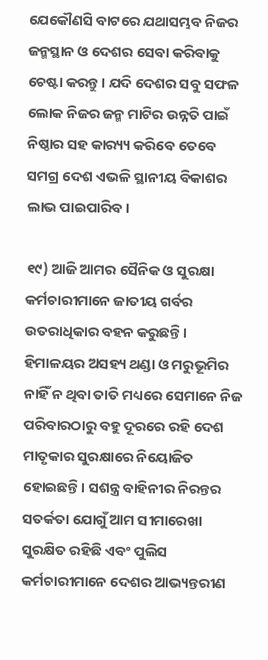ଯେକୌଣସି ବାଟରେ ଯଥାସମ୍ଭବ ନିଜର ଜନ୍ମସ୍ଥାନ ଓ ଦେଶର ସେବା କରିବାକୁ ଚେଷ୍ଟା କରନ୍ତୁ। ଯଦି ଦେଶର ସବୁ ସଫଳ ଲୋକ ନିଜର ଜନ୍ମ ମାଟିର ଉନ୍ନତି ପାଇଁ ନିଷ୍ଠାର ସହ କାର‌୍ୟ୍ୟ କରିବେ ତେବେ ସମଗ୍ର ଦେଶ ଏଭଳି ସ୍ଥାନୀୟ ବିକାଶର ଲାଭ ପାଇପାରିବ।

୧୯) ଆଜି ଆମର ସୈନିକ ଓ ସୁରକ୍ଷା କର୍ମଚାରୀମାନେ ଜାତୀୟ ଗର୍ବର ଉତରାଧିକାର ବହନ କରୁଛନ୍ତି। ହିମାଳୟର ଅସହ୍ୟ ଥଣ୍ଡା ଓ ମରୁଭୂମିର ନାହିଁ ନ ଥିବା ତାତି ମଧ୍ୟରେ ସେମାନେ ନିଜ ପରିବାରଠାରୁ ବହୁ ଦୂରରେ ରହି ଦେଶ ମାତୃକାର ସୁରକ୍ଷାରେ ନିୟୋଜିତ ହୋଇଛନ୍ତି। ସଶନ୍ତ୍ର ବାହିନୀର ନିରନ୍ତର ସତର୍କତା ଯୋଗୁଁ ଆମ ସୀମାରେଖା ସୁରକ୍ଷିତ ରହିଛି ଏବଂ ପୁଲିସ କର୍ମଚାରୀମାନେ ଦେଶର ଆଭ୍ୟନ୍ତରୀଣ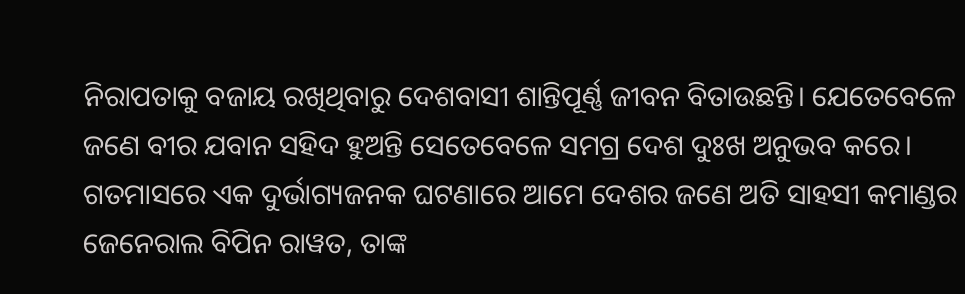ନିରାପତାକୁ ବଜାୟ ରଖିଥିବାରୁ ଦେଶବାସୀ ଶାନ୍ତିପୂର୍ଣ୍ଣ ଜୀବନ ବିତାଉଛନ୍ତି। ଯେତେବେଳେ ଜଣେ ବୀର ଯବାନ ସହିଦ ହୁଅନ୍ତି ସେତେବେଳେ ସମଗ୍ର ଦେଶ ଦୁଃଖ ଅନୁଭବ କରେ। ଗତମାସରେ ଏକ ଦୁର୍ଭାଗ୍ୟଜନକ ଘଟଣାରେ ଆମେ ଦେଶର ଜଣେ ଅତି ସାହସୀ କମାଣ୍ଡର ଜେନେରାଲ ବିପିନ ରାୱତ, ତାଙ୍କ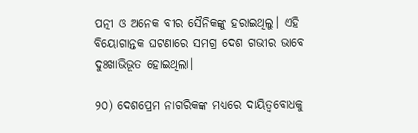ପତ୍ନୀ ଓ ଅନେକ ବୀର ସୈନିକଙ୍କୁ ହରାଇଥିଲୁ। ଏହି ବିୟୋଗାନ୍ତକ ଘଟଣାରେ ସମଗ୍ର ଦେଶ ଗଭୀର ଭାବେ ଦୁଃଖାଭିଭୂତ ହୋଇଥିଲା।

୨୦) ଦେଶପ୍ରେମ ନାଗରିକଙ୍କ ମଧ୍ୟରେ ଦାୟିତ୍ୱବୋଧକୁ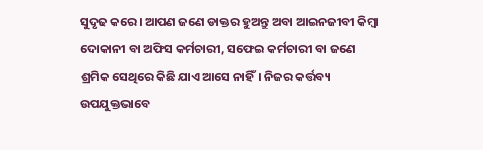ସୁଦୃଢ କରେ। ଆପଣ ଜଣେ ଡାକ୍ତର ହୁଅନ୍ତୁ ଅବା ଆଇନଜୀବୀ କିମ୍ବା ଦୋକାନୀ ବା ଅଫିସ କର୍ମଚାରୀ, ସଫେଇ କର୍ମଚାରୀ ବା ଜଣେ ଶ୍ରମିକ ସେଥିରେ କିଛି ଯାଏ ଆସେ ନାହିଁ। ନିଜର କର୍ତ୍ତବ୍ୟ ଉପଯୁକ୍ତଭାବେ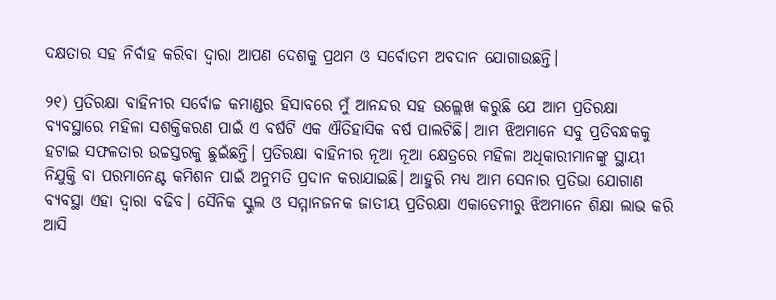ଦକ୍ଷତାର ସହ ନିର୍ବାହ କରିବା ଦ୍ୱାରା ଆପଣ ଦେଶକୁ ପ୍ରଥମ ଓ ସର୍ବୋତମ ଅବଦାନ ଯୋଗାଉଛନ୍ତି।

୨୧) ପ୍ରତିରକ୍ଷା ବାହିନୀର ସର୍ବୋଚ୍ଚ କମାଣ୍ଡର ହିସାବରେ ମୁଁ ଆନନ୍ଦର ସହ ଉଲ୍ଲେଖ କରୁଛି ଯେ ଆମ ପ୍ରତିରକ୍ଷା ବ୍ୟବସ୍ଥାରେ ମହିଳା ସଶକ୍ତିକରଣ ପାଇଁ ଏ ବର୍ଷଟି ଏକ ଐତିହାସିକ ବର୍ଷ ପାଲଟିଛି। ଆମ ଝିଅମାନେ ସବୁ ପ୍ରତିବନ୍ଧକକୁ ହଟାଇ ସଫଳତାର ଉଚ୍ଚସ୍ତରକୁ ଛୁଇଁଛନ୍ତି। ପ୍ରତିରକ୍ଷା ବାହିନୀର ନୂଆ ନୂଆ କ୍ଷେତ୍ରରେ ମହିଳା ଅଧିକାରୀମାନଙ୍କୁ ସ୍ଥାୟୀ ନିଯୁକ୍ତି ବା ପରମାନେଣ୍ଟ କମିଶନ ପାଇଁ ଅନୁମତି ପ୍ରଦାନ କରାଯାଇଛି। ଆହୁରି ମଧ୍ୟ ଆମ ସେନାର ପ୍ରତିଭା ଯୋଗାଣ ବ୍ୟବସ୍ଥା ଏହା ଦ୍ୱାରା ବଢିବ। ସୈନିକ ସ୍କୁଲ ଓ ସମ୍ମାନଜନକ ଜାତୀୟ ପ୍ରତିରକ୍ଷା ଏକାଡେମୀରୁ ଝିଅମାନେ ଶିକ୍ଷା ଲାଭ କରି ଆସି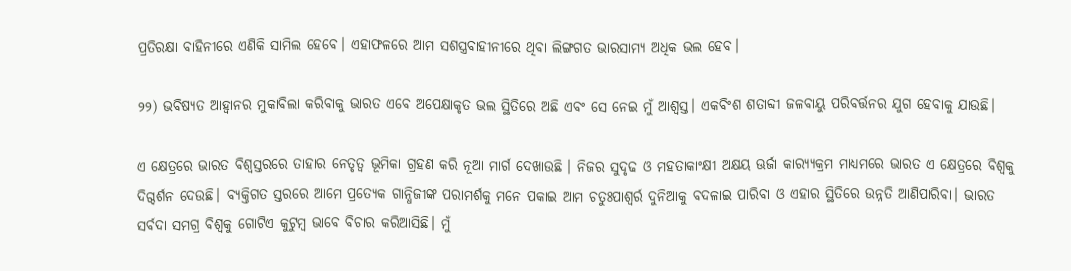ପ୍ରତିରକ୍ଷା ବାହିନୀରେ ଏଣିକି ସାମିଲ ହେବେ। ଏହାଫଳରେ ଆମ ସଶସ୍ତ୍ରବାହୀନୀରେ ଥିବା ଲିଙ୍ଗଗତ ଭାରସାମ୍ୟ ଅଧିକ ଭଲ ହେବ।

୨୨) ଭବିଷ୍ୟତ ଆହ୍ୱାନର ମୁକାବିଲା କରିବାକୁ ଭାରତ ଏବେ ଅପେକ୍ଷାକୃତ ଭଲ ସ୍ଥିତିରେ ଅଛି ଏବଂ ସେ ନେଇ ମୁଁ ଆଶ୍ୱସ୍ତ। ଏକବିଂଶ ଶତାବ୍ଦୀ ଜଳବାୟୁ ପରିବର୍ତ୍ତନର ଯୁଗ ହେବାକୁ ଯାଉଛି।

ଏ କ୍ଷେତ୍ରରେ ଭାରତ ବିଶ୍ୱସ୍ତରରେ ତାହାର ନେତୃତ୍ୱ ଭୂମିକା ଗ୍ରହଣ କରି ନୂଆ ମାର୍ଗ ଦେଖାଉଛି । ନିଜର ସୁଦୃଢ ଓ ମହତାକାଂକ୍ଷୀ ଅକ୍ଷୟ ଊର୍ଜା କାର‌୍ୟ୍ୟକ୍ରମ ମାଧ୍ୟମରେ ଭାରତ ଏ କ୍ଷେତ୍ରରେ ବିଶ୍ୱକୁ ଦିଗ୍ଦର୍ଶନ ଦେଉଛି। ବ୍ୟକ୍ତିଗତ ସ୍ତରରେ ଆମେ ପ୍ରତ୍ୟେକ ଗାନ୍ଧିଜୀଙ୍କ ପରାମର୍ଶକୁ ମନେ ପକାଇ ଆମ ଚତୁଃପାଶ୍ୱର୍ର ଦୁନିଆକୁ ବଦଳାଇ ପାରିବା ଓ ଏହାର ସ୍ଥିତିରେ ଉନ୍ନତି ଆଣିପାରିବା। ଭାରତ ସର୍ବଦା ସମଗ୍ର ବିଶ୍ୱକୁ ଗୋଟିଏ କୁଟୁମ୍ବ ଭାବେ ବିଚାର କରିଆସିଛି। ମୁଁ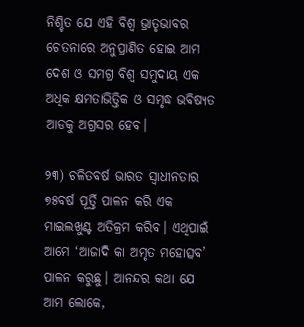ନିଶ୍ଚିତ ଯେ ଏହି ବିଶ୍ୱ ଭ୍ରାତୃଭାବର ଚେତନାରେ ଅନୁପ୍ରାଣିତ ହୋଇ ଆମ ଦେଶ ଓ ସମଗ୍ର ବିଶ୍ୱ ସମୁଦାୟ ଏକ ଅଧିକ କ୍ଷମତାଭିତ୍ତିକ ଓ ସମୃଦ୍ଧ ଭବିଷ୍ୟତ ଆଡକୁ ଅଗ୍ରସର ହେବ।

୨୩) ଚଳିତବର୍ଷ ଭାରତ ସ୍ୱାଧୀନତାର ୭୫ବର୍ଷ ପୂର୍ତ୍ତି ପାଳନ କରି ଏକ ମାଇଲଖୁଣ୍ଟ ଅତିକ୍ରମ କରିବ। ଏଥିପାଇଁ ଆମେ ‘ଆଜାଦି କା ଅମୃତ ମହୋତ୍ସବ’ ପାଳନ କରୁଛୁ। ଆନନ୍ଦର କଥା ଯେ ଆମ ଲୋକେ,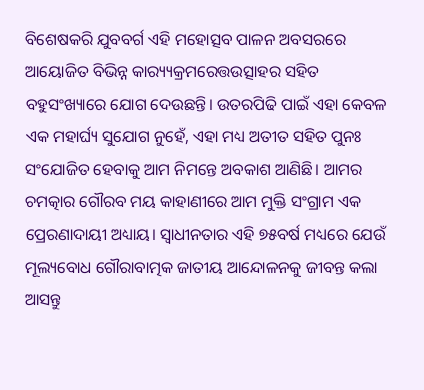ବିଶେଷକରି ଯୁବବର୍ଗ ଏହି ମହୋତ୍ସବ ପାଳନ ଅବସରରେ ଆୟୋଜିତ ବିଭିନ୍ନ କାର‌୍ୟ୍ୟକ୍ରମରେତ୍ତଉତ୍ସାହର ସହିତ ବହୁସଂଖ୍ୟାରେ ଯୋଗ ଦେଉଛନ୍ତି। ଉତରପିଢି ପାଇଁ ଏହା କେବଳ ଏକ ମହାର୍ଘ୍ୟ ସୁଯୋଗ ନୁହେଁ, ଏହା ମଧ୍ୟ ଅତୀତ ସହିତ ପୁନଃ ସଂଯୋଜିତ ହେବାକୁ ଆମ ନିମନ୍ତେ ଅବକାଶ ଆଣିଛି। ଆମର ଚମତ୍କାର ଗୌରବ ମୟ କାହାଣୀରେ ଆମ ମୁକ୍ତି ସଂଗ୍ରାମ ଏକ ପ୍ରେରଣାଦାୟୀ ଅଧ୍ୟାୟ। ସ୍ୱାଧୀନତାର ଏହି ୭୫ବର୍ଷ ମଧ୍ୟରେ ଯେଉଁ ମୂଲ୍ୟବୋଧ ଗୌରାବାତ୍ମକ ଜାତୀୟ ଆନ୍ଦୋଳନକୁ ଜୀବନ୍ତ କଲା ଆସନ୍ତୁ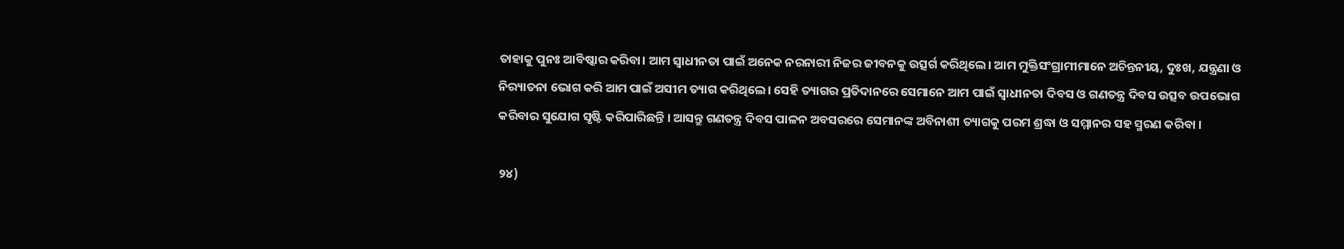ତାହାକୁ ପୁନଃ ଆବିଷ୍କାର କରିବା। ଆମ ସ୍ୱାଧୀନତା ପାଇଁ ଅନେକ ନରନାରୀ ନିଜର ଜୀବନକୁ ଉତ୍ସର୍ଗ କରିଥିଲେ। ଆମ ମୁକ୍ତିସଂଗ୍ରାମୀମାନେ ଅଚିନ୍ତନୀୟ, ଦୁଃଖ, ଯନ୍ତ୍ରଣା ଓ ନିର‌୍ୟାତନା ଭୋଗ କରି ଆମ ପାଇଁ ଅସୀମ ତ୍ୟାଗ କରିଥିଲେ। ସେହି ତ୍ୟାଗର ପ୍ରତିଦାନରେ ସେମାନେ ଆମ ପାଇଁ ସ୍ୱାଧୀନତା ଦିବସ ଓ ଗଣତନ୍ତ୍ର ଦିବସ ଉତ୍ସବ ଉପଭୋଗ କରିବାର ସୁଯୋଗ ସୃଷ୍ଟି କରିପାରିଛନ୍ତି । ଆସନ୍ତୁ ଗଣତନ୍ତ୍ର ଦିବସ ପାଳନ ଅବସରରେ ସେମାନଙ୍କ ଅବିନାଶୀ ତ୍ୟାଗକୁ ପରମ ଶ୍ରଦ୍ଧା ଓ ସମ୍ମାନର ସହ ସ୍ମରଣ କରିବା ।

୨୪)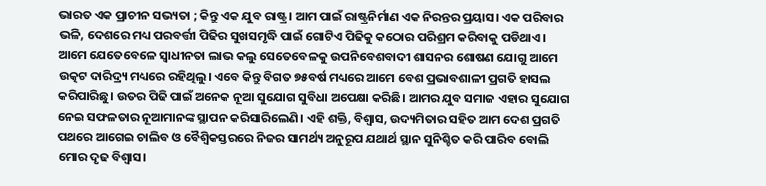ଭାରତ ଏକ ପ୍ରାଚୀନ ସଭ୍ୟତା ; କିନ୍ତୁ ଏକ ଯୁବ ରାଷ୍ଟ୍ର। ଆମ ପାଇଁ ରାଷ୍ଟ୍ରନିର୍ମାଣ ଏକ ନିରନ୍ତର ପ୍ରୟାସ। ଏକ ପରିବାର ଭଳି, ଦେଶରେ ମଧ୍ୟ ପରବର୍ତ୍ତୀ ପିଢିର ସୁଖସମୃଦ୍ଧି ପାଇଁ ଗୋଟିଏ ପିଢିକୁ କଠୋର ପରିଶ୍ରମ କରିବାକୁ ପଡିଥାଏ। ଆମେ ଯେତେବେଳେ ସ୍ୱାଧୀନତା ଲାଭ କଲୁ ସେତେବେଳକୁ ଉପନିବେଶବାଦୀ ଶାସନର ଶୋଷଣ ଯୋଗୁ ଆମେ ଉତ୍କଟ ଦାରିଦ୍ର‌୍ୟ ମଧ୍ୟରେ ରହିଥିଲୁ। ଏବେ କିନ୍ତୁ ବିଗତ ୭୫ବର୍ଷ ମଧ୍ୟରେ ଆମେ ବେଶ ପ୍ରଭାବଶାଳୀ ପ୍ରଗତି ହାସଲ କରିପାରିଛୁ। ଉତର ପିଢି ପାଇଁ ଅନେକ ନୂଆ ସୁଯୋଗ ସୁବିଧା ଅପେକ୍ଷା କରିଛି। ଆମର ଯୁବ ସମାଜ ଏହାର ସୁଯୋଗ ନେଇ ସଫଳତାର ନୂଆମାନଙ୍କ ସ୍ଥାପନ କରିସାରିଲେଣି। ଏହି ଶକ୍ତି, ବିଶ୍ୱାସ, ଉଦ୍ୟମିତାର ସହିତ ଆମ ଦେଶ ପ୍ରଗତି ପଥରେ ଆଗେଇ ଚାଲିବ ଓ ବୈଶ୍ୱିକସ୍ତରରେ ନିଜର ସାମର୍ଥ୍ୟ ଅନୁରୂପ ଯଥାର୍ଥ ସ୍ଥାନ ସୁନିଶ୍ଚିତ କରି ପାରିବ ବୋଲି ମୋର ଦୃଢ ବିଶ୍ୱାସ।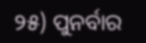୨୫) ପୁନର୍ବାର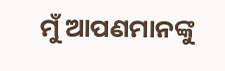ମୁଁ ଆପଣମାନଙ୍କୁ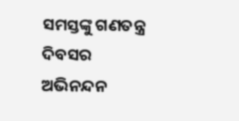ସମସ୍ତଙ୍କୁ ଗଣତନ୍ତ୍ର ଦିବସର ଅଭିନନ୍ଦନ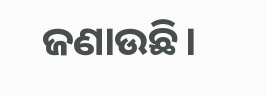ଜଣାଉଛି।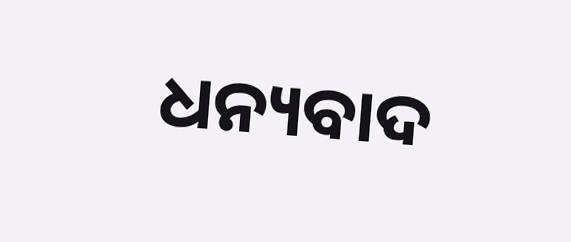ଧନ୍ୟବାଦ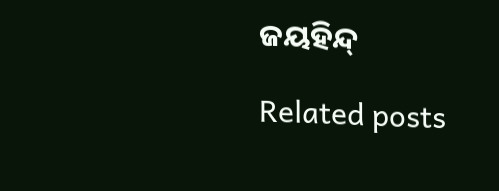ଜୟହିନ୍ଦ୍

Related posts